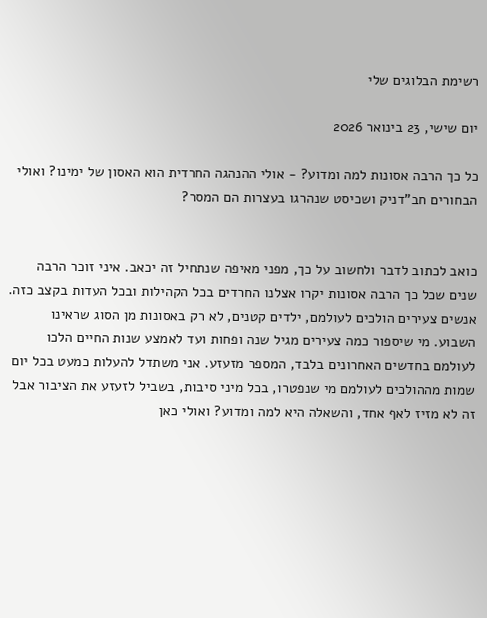רשימת הבלוגים שלי

יום שישי, 23 בינואר 2026

כל כך הרבה אסונות למה ומדוע? - אולי ההנהגה החרדית הוא האסון של ימינו? ואולי הבחורים חב"דניק ושכיסט שנהרגו בעצרות הם המסר?


כואב לכתוב לדבר ולחשוב על כך, מפני מאיפה שנתחיל זה יכאב. איני זוכר הרבה שנים שכל כך הרבה אסונות יקרו אצלנו החרדים בכל הקהילות ובכל העדות בקצב כזה. אנשים צעירים הולכים לעולמם, ילדים קטנים, לא רק באסונות מן הסוג שראינו השבוע. מי שיספור כמה צעירים מגיל שנה ופחות ועד לאמצע שנות החיים הלכו לעולמם בחדשים האחרונים בלבד, המספר מזעזע. אני משתדל להעלות כמעט בכל יום שמות מההולכים לעולמם מי שנפטרו, בכל מיני סיבות, בשביל לזעזע את הציבור אבל זה לא מזיז לאף אחד, והשאלה היא למה ומדוע? ואולי כאן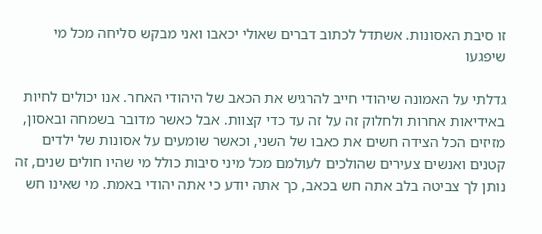זו סיבת האסונות. אשתדל לכתוב דברים שאולי יכאבו ואני מבקש סליחה מכל מי שיפגעו

גדלתי על האמונה שיהודי חייב להרגיש את הכאב של היהודי האחר. אנו יכולים לחיות באידיאות אחרות ולחלוק זה על זה עד כדי קצוות. אבל כאשר מדובר בשמחה ובאסון, מזיזים הכל הצידה חשים את כאבו של השני, וכאשר שומעים על אסונות של ילדים קטנים ואנשים צעירים שהולכים לעולמם מכל מיני סיבות כולל מי שהיו חולים שנים, זה נותן לך צביטה בלב אתה חש בכאב, כך אתה יודע כי אתה יהודי באמת. מי שאינו חש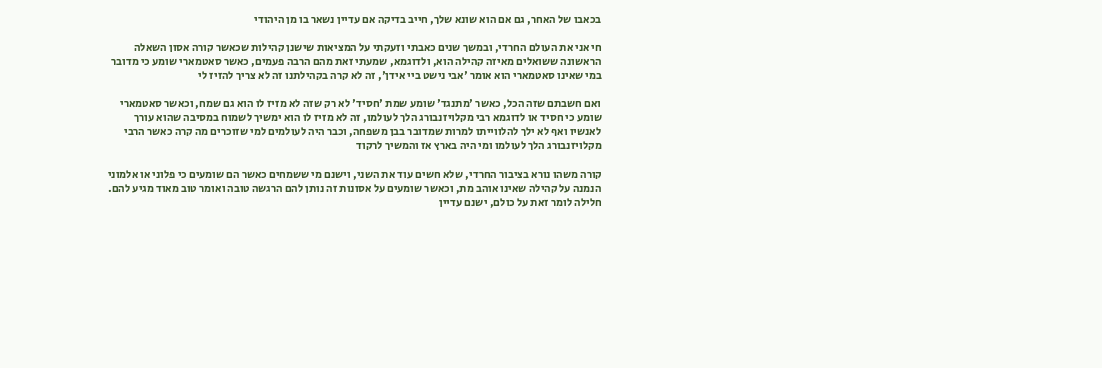בכאבו של האחר, גם אם הוא שונא שלך, חייב בדיקה אם עדיין נשאר בו מן היהודי

חי אני את העולם החרדי, ובמשך שנים כאבתי וזעקתי על המציאות שישנן קהילות שכאשר קורה אסון השאלה הראשונה ששואלים מאיזה קהילה הוא, ולדוגמא, שמעתי זאת מהם הרבה פעמים, כאשר סאטמארי שומע כי מדובר במי שאינו סאטמארי הוא אומר 'אבי נישט ביי אידן', זה לא קרה בקהילתנו זה לא צריך להזיז לי

ואם חשבתם שזה הכל, כאשר 'מתנגד' שומע שמת 'חסיד' לא רק שזה לא מזיז לו הוא גם שמח, וכאשר סאטמארי שומע כי חסיד או לדוגמא רבי מקלויזנבורג הלך לעולמו, זה לא מזיז לו הוא ימשיך לשמוח במסיבה שהוא עורך לאנשיו ואף לא ילך להלווייתו למרות שמדובר בבן משפחה, וכבר היה לעולמים למי שזוכרים מה קרה כאשר הרבי מקלויזנבורג הלך לעולמו ומי היה בארץ אז והמשיך לרקוד

קורה משהו נורא בציבור החרדי, שלא חשים עוד את השני, וישנם מי ששמחים כאשר הם שומעים כי פלוני או אלמוני הנמנה על קהילה שאינו אוהב מת, וכאשר שומעים על אסונות זה נותן להם הרגשה טובה ואומר טוב מאוד מגיע להם. חלילה לומר זאת על כולם, ישנם עדיין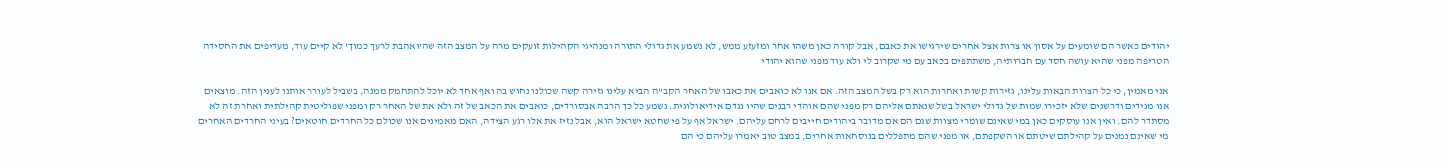יהודים כאשר הם שומעים על אסון או צרות אצל אחרים שירגישו את כאבם, אבל קורה כאן משהו אחר ומזעזע ממש, לא נשמע את גדולי התורה ומנהיגי הקהילות זועקים מרה על המצב הזה שה'ואהבת לרעך כמוך' לא קיים עוד, מעדיפים את החסידה הטריפה מפני שהיא עושה חסד עם חברותיה, משתתפים בכאב עם מי שקרוב לי ולא עוד מפני שהוא יהודי

אני מאמין, כי כל הצרות הבאות עלינו, גזירות קשות ואחרות הוא רק בשל המצב הזה. אם אנו לא כואבים את כאבו של האחר הקב"ה הביא עלינו גזירה קשה שכולנו נחוש בה ואף אחד לא יוכל להתחמק ממנה, בשביל לעורר אותנו לענין הזה. מוצאים אנו מגידים ודרשנים שלא יזכירו שמות של גדולי ישראל בשל שנאתם אליהם רק מפני שהם אוהדי רבנים שהיו נגדם אידיאולוגית. נשמע כל כך הרבה אבסורדים, כואבים את הכאב של זה ולא את של האחר רק ומפני שפוליטית קהילתית ואחרת זה לא מסתדר להם. ואין אנו עוסקים כאן במי שאינם שומרי מצוות שגם הם אם מדובר ביהודים חייבים לרחם עליהם. ישראל אף על פי שחטא ישראל הוא, אבל נזיז את אלו רגע הצידה, האם מאמינים אנו שכולם כל החרדים חוטאים? בעיני החרדים האחרים מי שאינם נמנים על קהילתם שיטתם או השקפתם, או מפני שהם מתפללים בנוסחאות אחרים, במצב טוב יאמרו עליהם כי הם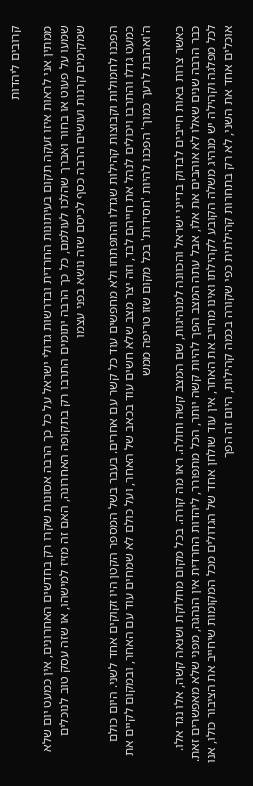קרובים ליהדות

ממתין אני לראות איזו זעקה תקום בעיתונות החרדית ובדרשות גדולי ישראל על כל כך הרבה אסונות שקרו רק בחדשים האחרונים, אין כמעט יום שלא שמעו על פעוט או בחור ואברך שהלכו לעולמם, כל כך הרבה יתומים התרבו רק בתקופה האחרונה, האם זה מזיז למישהו, או שזה עסק טוב לנוכלים שמקימים קרנות ועושים הרבה כסף לכיסם שזה נושא בפני עצמו

הפכנו לחמולות וקבוצות קהילות שגדלו והתפתחו ולא מחפשים עוד כל קשר עם אחרים. בעבר בשל המספר הקטן היו זקוקים אחד לשני. היום כולם כמעט גדלו והתרבו ויכולים לנהל את חייהם לבד, וזה יצר מצב שלא חשים עוד בכאב של האחר, ועל כולם לא שמחים עוד עם האחר, ובמקום לקיים את ה'ואהבת לרעך כמוך' הפכנו להיות 'חסידות' בכל מקום שזו טריפה ממש

כאשר צרות באות חייבים לבדוק בדייני ישראל והכוונה למנהיגות, שם המצב קשה וחולה. ראו מה קורה. בכל מקום מחלוקת ושנאה קשה, אלו נגד אלו. כבר הרבה שנים שאלו לא אוהבים את אלו, אבל עתה המצב הפך להיות קשה יותר, הכל מתפורר, ליהדות החרדית אין הנהגה, מפני שלא מאפשרים זאת. לכל מפלגה וקהילה יש מנהיג משלה הקובע לקהילתו ואינו מחייב את האחר, אין עוד שולחן אחד של הגדולים מכל המקומות שיחייב את הציבור כולו, אנו אוכלים אחד את השני, לא רק בתחרות קהילתית כפי שקורה בכמה קהילות, היום זה הפך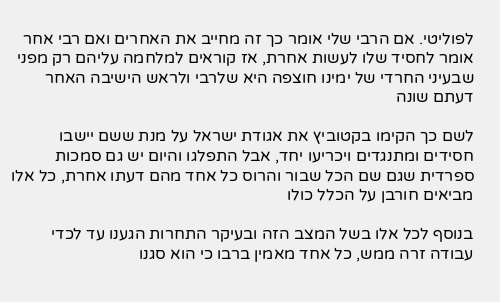לפוליטי. אם הרבי שלי אומר כך זה מחייב את האחרים ואם רבי אחר אומר לחסיד שלו לעשות אחרת, אז קוראים למלחמה עליהם רק מפני שבעיני החרדי של ימינו חוצפה היא שלרבי ולראש הישיבה האחר דעתם שונה

לשם כך הקימו בקטוביץ את אגודת ישראל על מנת ששם יישבו חסידים ומתנגדים ויכריעו יחד, אבל התפלגו והיום יש גם סמכות ספרדית שגם שם הכל שבור והרוס כל אחד מהם דעתו אחרת, כל אלו מביאים חורבן על הכלל כולו

בנוסף לכל אלו בשל המצב הזה ובעיקר התחרות הגענו עד לכדי עבודה זרה ממש, כל אחד מאמין ברבו כי הוא סגנו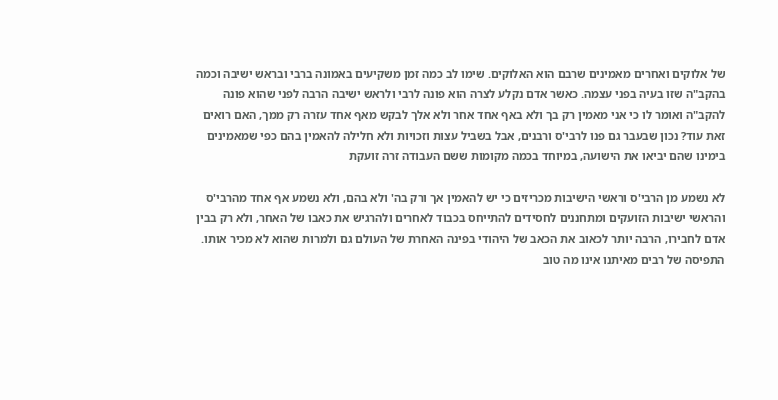של אלוקים ואחרים מאמינים שרבם הוא האלוקים. שימו לב כמה זמן משקיעים באמונה ברבי ובראש ישיבה וכמה בהקב"ה שזו בעיה בפני עצמה. כאשר אדם נקלע לצרה הוא פונה לרבי ולראש ישיבה הרבה לפני שהוא פונה להקב"ה ואומר לו כי אני מאמין רק בך ולא באף אחד אחר ולא אלך לבקש מאף אחד עזרה רק ממך, האם רואים זאת עוד? נכון שבעבר גם פנו לרבי'ס ורבנים, אבל בשביל עצות וזכויות ולא חלילה להאמין בהם כפי שמאמינים בימינו שהם יביאו את הישועה, במיוחד בכמה מקומות ששם העבודה זרה זועקת

לא נשמע מן הרבי'ס וראשי הישיבות מכריזים כי יש להאמין אך ורק בה' ולא בהם, ולא נשמע אף אחד מהרבי'ס והראשי ישיבות הזועקים ומתחננים לחסידים להתייחס בכבוד לאחרים ולהרגיש את כאבו של האחר, ולא רק בבין אדם לחבירו, הרבה יותר לכאוב את הכאב של היהודי בפינה האחרת של העולם גם ולמרות שהוא לא מכיר אותו. התפיסה של רבים מאיתנו אינו מה טוב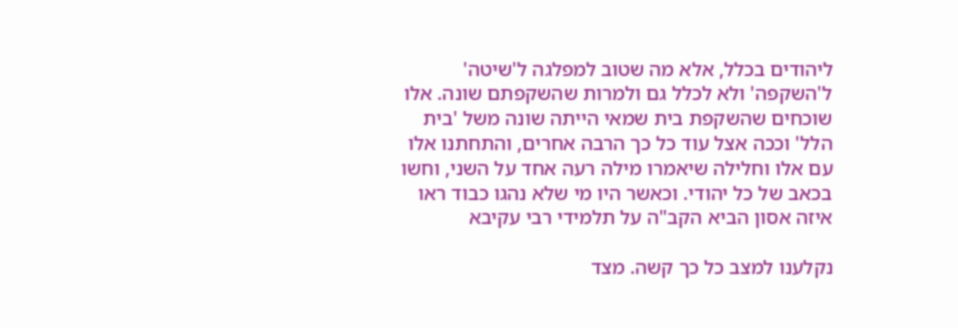ליהודים בכלל, אלא מה שטוב למפלגה ל'שיטה' ל'השקפה' ולא לכלל גם ולמרות שהשקפתם שונה. אלו שוכחים שהשקפת בית שמאי הייתה שונה משל 'בית הלל' וככה אצל עוד כל כך הרבה אחרים, והתחתנו אלו עם אלו וחלילה שיאמרו מילה רעה אחד על השני, וחשו בכאב של כל יהודי. וכאשר היו מי שלא נהגו כבוד ראו איזה אסון הביא הקב"ה על תלמידי רבי עקיבא

נקלענו למצב כל כך קשה. מצד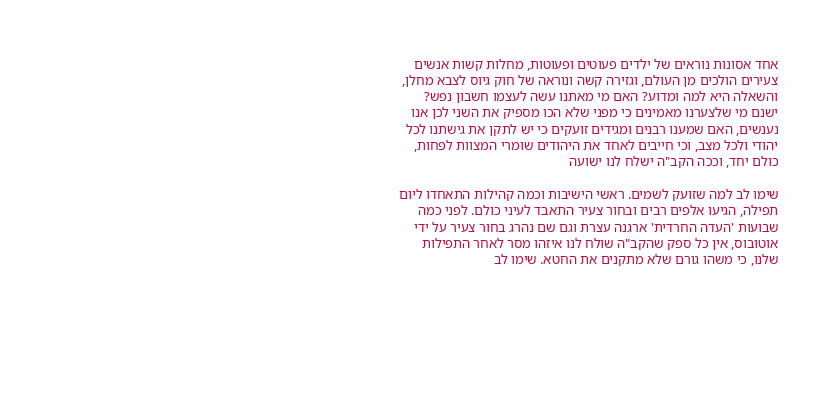אחד אסונות נוראים של ילדים פעוטים ופעוטות, מחלות קשות אנשים צעירים הולכים מן העולם, וגזירה קשה ונוראה של חוק גיוס לצבא מחלן, והשאלה היא למה ומדוע? האם מי מאתנו עשה לעצמו חשבון נפש? ישנם מי שלצערנו מאמינים כי מפני שלא הכו מספיק את השני לכן אנו נענשים, האם שמענו רבנים ומגידים זועקים כי יש לתקן את גישתנו לכל יהודי ולכל מצב, וכי חייבים לאחד את היהודים שומרי המצוות לפחות, כולם יחד, וככה הקב"ה ישלח לנו ישועה

שימו לב למה שזועק לשמים. ראשי הישיבות וכמה קהילות התאחדו ליום תפילה, הגיעו אלפים רבים ובחור צעיר התאבד לעיני כולם. לפני כמה שבועות 'העדה החרדית' ארגנה עצרת וגם שם נהרג בחור צעיר על ידי אוטובוס, אין כל ספק שהקב"ה שולח לנו איזהו מסר לאחר התפילות שלנו, כי משהו גורם שלא מתקנים את החטא. שימו לב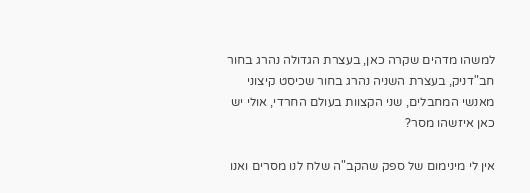למשהו מדהים שקרה כאן, בעצרת הגדולה נהרג בחור חב"דניק, בעצרת השניה נהרג בחור שכיסט קיצוני מאנשי המחבלים, שני הקצוות בעולם החרדי, אולי יש כאן איזשהו מסר?

אין לי מינימום של ספק שהקב"ה שלח לנו מסרים ואנו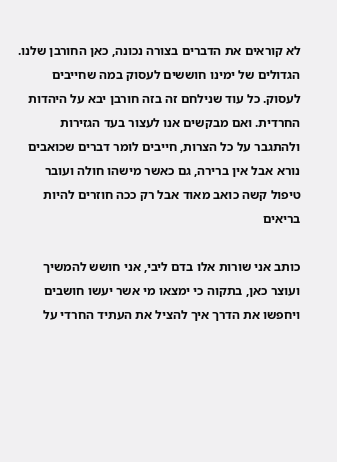לא קוראים את הדברים בצורה נכונה, כאן החורבן שלנו. הגדולים של ימינו חוששים לעסוק במה שחייבים לעסוק. כל עוד שנילחם זה בזה חורבן יבא על היהדות החרדית. ואם מבקשים אנו לעצור בעד הגזירות ולהתגבר על כל הצרות, חייבים לומר דברים שכואבים נורא אבל אין ברירה, גם כאשר מישהו חולה ועובר טיפול קשה כואב מאוד אבל רק ככה חוזרים להיות בריאים

כותב אני שורות אלו בדם ליבי, אני חושש להמשיך ועוצר כאן, בתקוה כי ימצאו מי אשר יעשו חושבים ויחפשו את הדרך איך להציל את העתיד החרדי על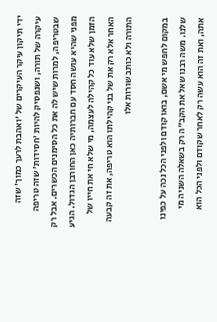ידי תיקון עיקר העיקרים של 'ואהבת לרעך כמוך' שזה עיקרה של תורה, ושנפסיק להיות 'חסידות' שזה טריפה שבטריפה, למרות שיש לה את כל הסימנים הכשרים. אבל רק מפני שהיא עושה חסד עם חברותיה כאן החורבן הגדול. הגיע הזמן שלא עוד כל קהילה לעצמה, מי שלא חי את חייו של האחר אלא רק את של בני קהילתו הוא טריפה, את זה קבעה התורה ולא כותב שורות אלו

במקום לחפש מי אשם, בואו קודם ולפני הכל נכה על כפינו שלנו. משה רבנו שאל את הקב"ה רק בשאלה השניה מי אתה, ואת זה הוא עשה רק לאחר שקודם ולפני הכל הוא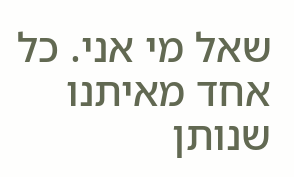שאל מי אני. כל אחד מאיתנו שנותן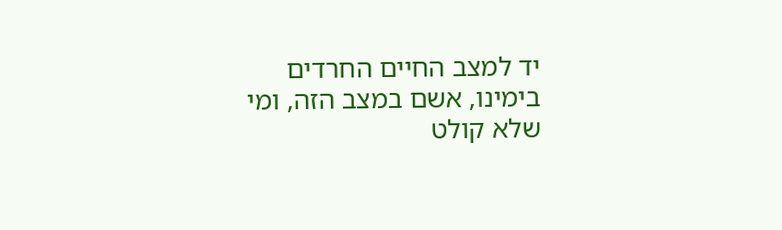יד למצב החיים החרדים בימינו, אשם במצב הזה, ומי שלא קולט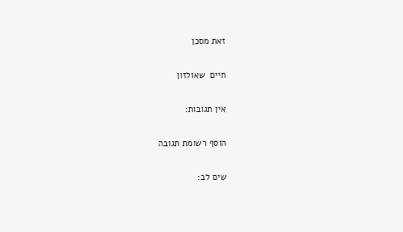זאת מסכן

חיים  שאולזון

אין תגובות:

הוסף רשומת תגובה

שים לב: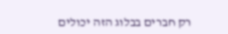רק חברים בבלוג הזה יכולים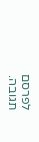לפרסם תגובה.